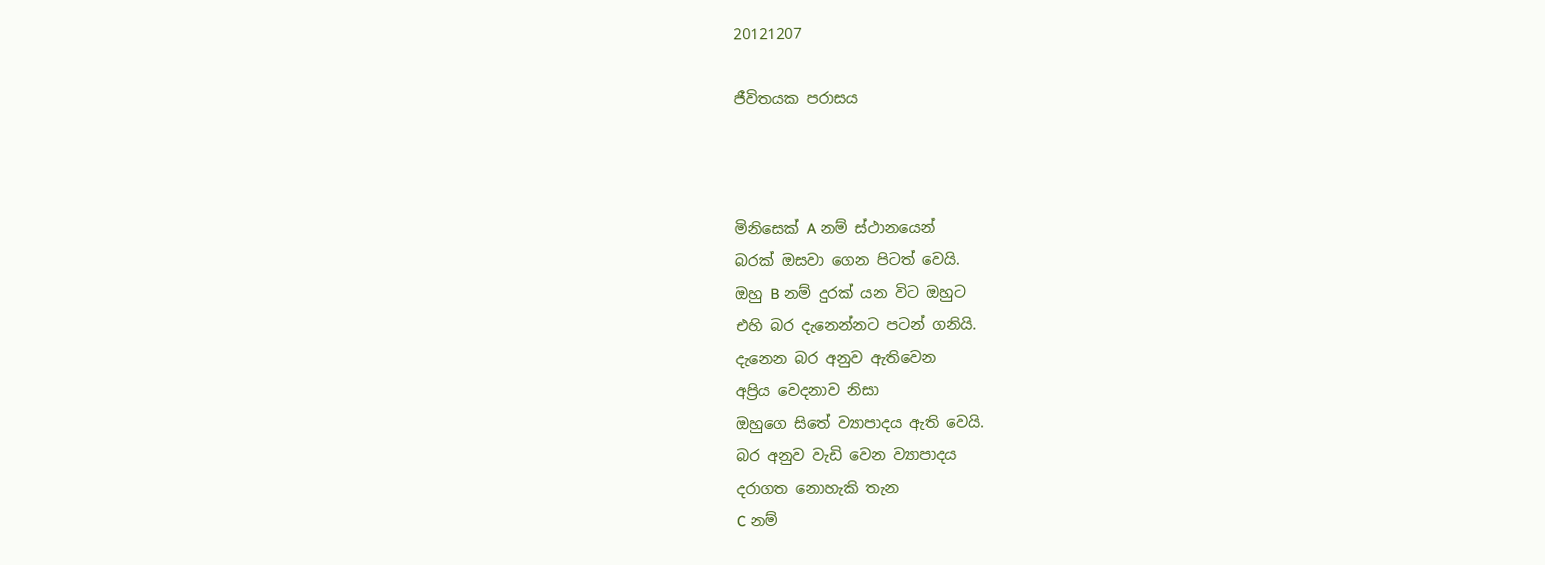20121207

ජීවිතයක පරාසය



මිනිසෙක් A නම් ස්ථානයෙන්
බරක් ඔසවා ගෙන පිටත් වෙයි.
ඔහු B නම් දුරක් යන විට ඔහුට
එහි බර දැනෙන්නට පටන් ගනියි.
දැනෙන බර අනුව ඇතිවෙන
අප්‍රිය වෙදනාව නිසා
ඔහුගෙ සිතේ ව්‍යාපාදය ඇති වෙයි.
බර අනුව වැඩි වෙන ව්‍යාපාදය
දරාගත නොහැකි තැන
C නම්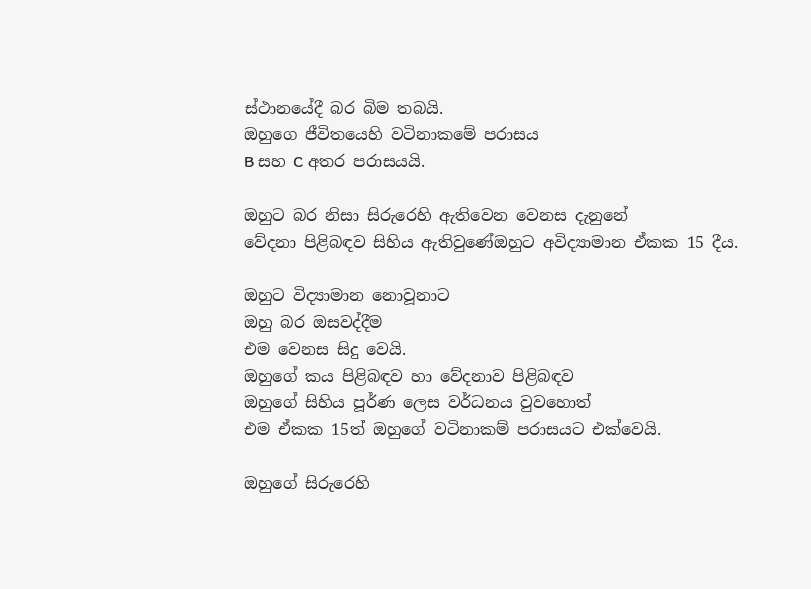ස්ථානයේදී බර බිම තබයි.
ඔහුගෙ ජීවිතයෙහි වටිනාකමේ පරාසය
B සහ C අතර පරාසයයි.

ඔහුට බර නිසා සිරුරෙහි ඇතිවෙන වෙනස දැනුනේ
වේදනා පිළිබඳව සිහිය ඇතිවුණේඔහුට අවිද්‍යාමාන ඒකක 15 දීය.

ඔහුට විද්‍යාමාන නොවූනාට
ඔහු බර ඔසවද්දීම
එම වෙනස සිදු වෙයි.
ඔහුගේ කය පිළිබඳව හා වේදනාව පිළිබඳව
ඔහුගේ සිහිය පූර්ණ ලෙස වර්ධනය වුවහොත්
එම ඒකක 15ත් ඔහුගේ වටිනාකම් පරාසයට එක්වෙයි.

ඔහුගේ සිරුරෙහි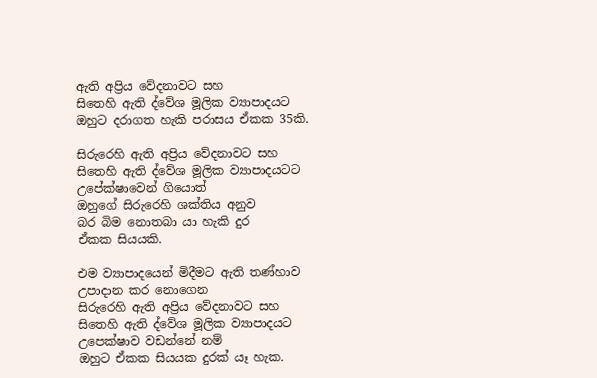ඇති අප්‍රිය වේදනාවට සහ
සිතෙහි ඇති ද්වේශ මූලික ව්‍යාපාදයට
ඔහුට දරාගත හැකි පරාසය ඒකක 35කි.

සිරුරෙහි ඇති අප්‍රිය වේදනාවට සහ
සිතෙහි ඇති ද්වේශ මූලික ව්‍යාපාදයටට
උපේක්ෂාවෙන් ගියොත්
ඔහුගේ සිරුරෙහි ශක්තිය අනුව
බර බිම නොතබා යා හැකි දුර
ඒකක සියයකි.

එම ව්‍යාපාදයෙන් මිදීමට ඇති තණ්හාව
උපාදාන කර නොගෙන
සිරුරෙහි ඇති අප්‍රිය වේදනාවට සහ
සිතෙහි ඇති ද්වේශ මූලික ව්‍යාපාදයට
උපෙක්ෂාව වඩන්නේ නම්
ඔහුට ඒකක සියයක දුරක් යෑ හැක.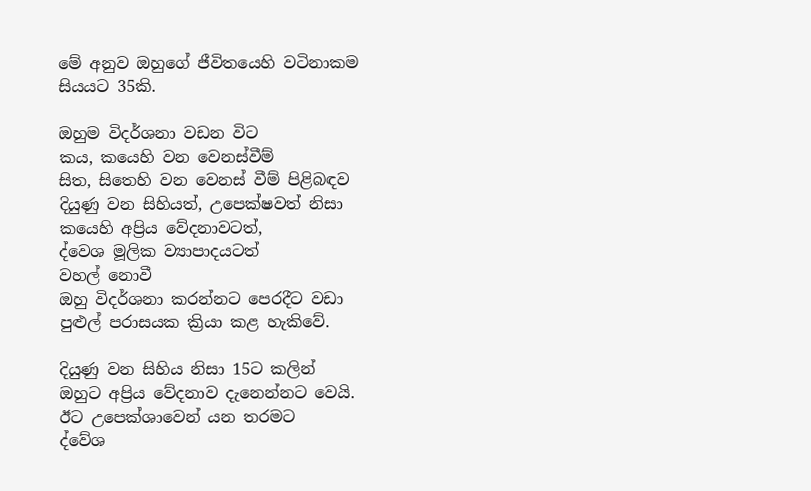මේ අනුව ඔහුගේ ජීවිතයෙහි වටිනාකම
සියයට 35කි.

ඔහුම විදර්ශනා වඩන විට
කය, කයෙහි වන වෙනස්වීම්
සිත, සිතෙහි වන වෙනස් වීම් පිළිබඳව
දියුණු වන සිහියත්, උපෙක්ෂවත් නිසා
කයෙහි අප්‍රිය වේදනාවටත්,
ද්වෙශ මූලික ව්‍යාපාදයටත්
වහල් නොවී
ඔහු විදර්ශනා කරන්නට පෙරදීට වඩා
පුළුල් පරාසයක ක්‍රියා කළ හැකිවේ.

දියුණු වන සිහිය නිසා 15ට කලින්
ඔහුට අප්‍රිය වේදනාව දැනෙන්නට වෙයි.
ඊට උපෙක්ශාවෙන් යන තරමට
ද්වේශ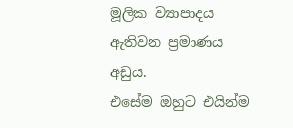මූලික ව්‍යාපාදය
ඇතිවන ප්‍රමාණය අඩුය.
එසේම ඔහුට එයින්ම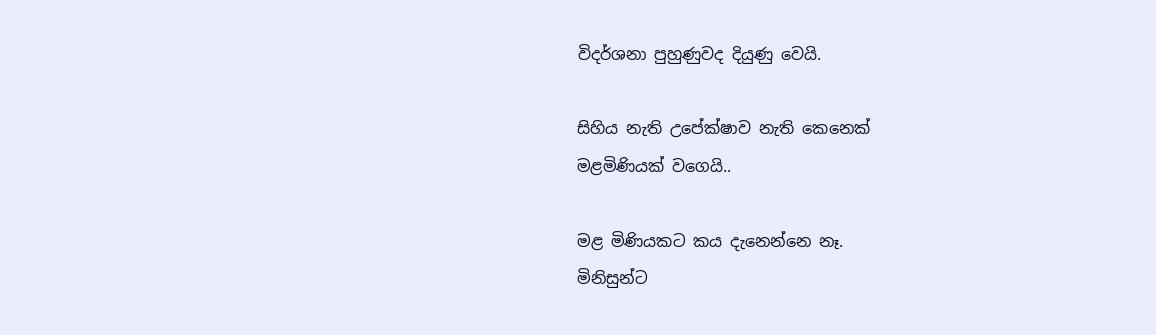විදර්ශනා පුහුණුවද දියුණු වෙයි.

සිහිය නැති උපේක්ෂාව නැති කෙනෙක්
මළමිණියක් වගෙයි..

මළ මිණියකට කය දැනෙන්නෙ නෑ.
මිනිසුන්ට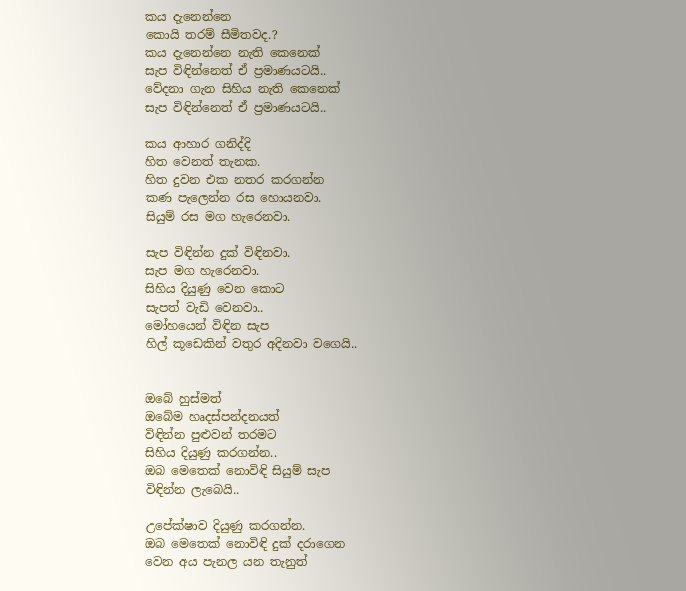කය දැනෙන්නෙ
කොයි තරම් සීමිතවද.?
කය දැනෙන්නෙ නැති කෙනෙක්
සැප විඳින්නෙත් ඒ ප්‍රමාණයටයි..
වේදනා ගැන සිහිය නැති කෙනෙක්
සැප විඳින්නෙත් ඒ ප්‍රමාණයටයි..

කය ආහාර ගනිද්දි
හිත වෙනත් තැනක.
හිත දුවන එක නතර කරගන්න
කණ පැලෙන්න රස හොයනවා.
සියුම් රස මග හැරෙනවා.

සැප විඳින්න දුක් විඳිනවා.
සැප මග හැරෙනවා.
සිහිය දියුණු වෙන කොට
සැපත් වැඩි වෙනවා..
මෝහයෙන් විඳින සැප
හිල් කූඩෙකින් වතුර අදිනවා වගෙයි..


ඔබේ හුස්මත්
ඔබේම හෘදස්පන්දනයත්
විඳින්න පුළුවන් තරමට
සිහිය දියුණු කරගන්න..
ඔබ මෙතෙක් නොවිඳි සියුම් සැප
විඳින්න ලැබෙයි..

උපේක්ෂාව දියුණු කරගන්න.
ඔබ මෙතෙක් නොවිඳි දුක් දරාගෙන
වෙන අය පැනල යන තැනුත්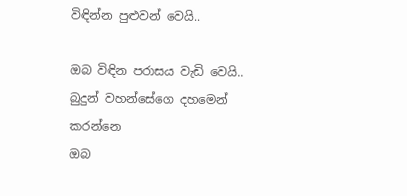විඳින්න පුළුවන් වෙයි..

ඔබ විඳින පරාසය වැඩි වෙයි..
බුදුන් වහන්සේගෙ දහමෙන් කරන්නෙ
ඔබ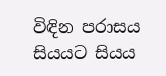විඳින පරාසය
සියයට සියය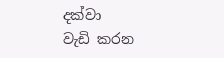දක්වා
වැඩි කරන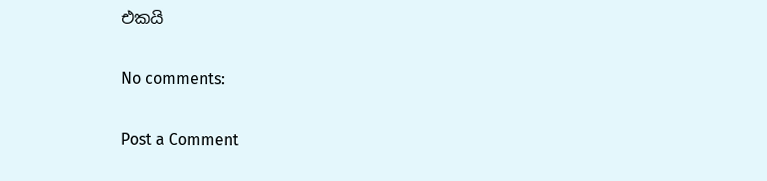එකයි

No comments:

Post a Comment